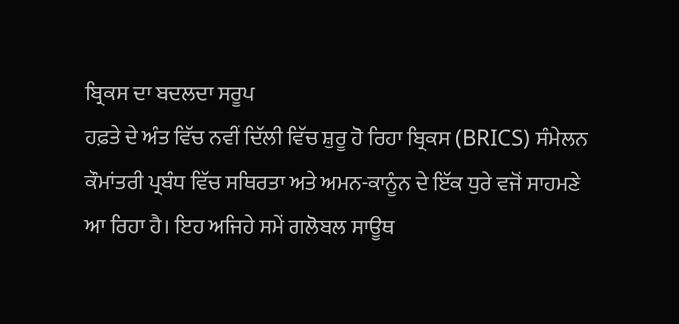ਬ੍ਰਿਕਸ ਦਾ ਬਦਲਦਾ ਸਰੂਪ
ਹਫ਼ਤੇ ਦੇ ਅੰਤ ਵਿੱਚ ਨਵੀਂ ਦਿੱਲੀ ਵਿੱਚ ਸ਼ੁਰੂ ਹੋ ਰਿਹਾ ਬ੍ਰਿਕਸ (BRICS) ਸੰਮੇਲਨ ਕੌਮਾਂਤਰੀ ਪ੍ਰਬੰਧ ਵਿੱਚ ਸਥਿਰਤਾ ਅਤੇ ਅਮਨ-ਕਾਨੂੰਨ ਦੇ ਇੱਕ ਧੁਰੇ ਵਜੋਂ ਸਾਹਮਣੇ ਆ ਰਿਹਾ ਹੈ। ਇਹ ਅਜਿਹੇ ਸਮੇਂ ਗਲੋਬਲ ਸਾਊਥ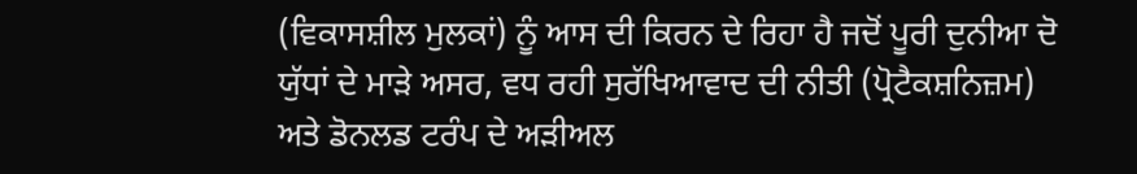(ਵਿਕਾਸਸ਼ੀਲ ਮੁਲਕਾਂ) ਨੂੰ ਆਸ ਦੀ ਕਿਰਨ ਦੇ ਰਿਹਾ ਹੈ ਜਦੋਂ ਪੂਰੀ ਦੁਨੀਆ ਦੋ ਯੁੱਧਾਂ ਦੇ ਮਾੜੇ ਅਸਰ, ਵਧ ਰਹੀ ਸੁਰੱਖਿਆਵਾਦ ਦੀ ਨੀਤੀ (ਪ੍ਰੋਟੈਕਸ਼ਨਿਜ਼ਮ) ਅਤੇ ਡੋਨਲਡ ਟਰੰਪ ਦੇ ਅੜੀਅਲ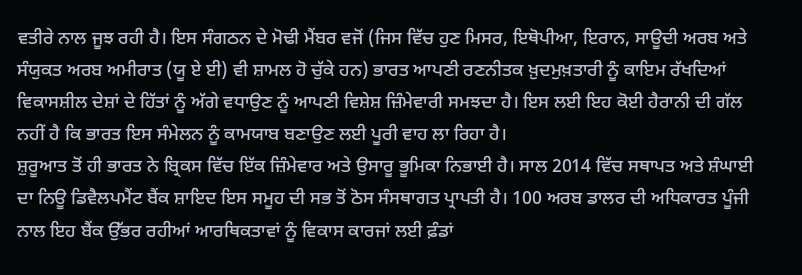ਵਤੀਰੇ ਨਾਲ ਜੂਝ ਰਹੀ ਹੈ। ਇਸ ਸੰਗਠਨ ਦੇ ਮੋਢੀ ਮੈਂਬਰ ਵਜੋਂ (ਜਿਸ ਵਿੱਚ ਹੁਣ ਮਿਸਰ, ਇਥੋਪੀਆ, ਇਰਾਨ, ਸਾਊਦੀ ਅਰਬ ਅਤੇ ਸੰਯੁਕਤ ਅਰਬ ਅਮੀਰਾਤ (ਯੂ ਏ ਈ) ਵੀ ਸ਼ਾਮਲ ਹੋ ਚੁੱਕੇ ਹਨ) ਭਾਰਤ ਆਪਣੀ ਰਣਨੀਤਕ ਖ਼ੁਦਮੁਖ਼ਤਾਰੀ ਨੂੰ ਕਾਇਮ ਰੱਖਦਿਆਂ ਵਿਕਾਸਸ਼ੀਲ ਦੇਸ਼ਾਂ ਦੇ ਹਿੱਤਾਂ ਨੂੰ ਅੱਗੇ ਵਧਾਉਣ ਨੂੰ ਆਪਣੀ ਵਿਸ਼ੇਸ਼ ਜ਼ਿੰਮੇਵਾਰੀ ਸਮਝਦਾ ਹੈ। ਇਸ ਲਈ ਇਹ ਕੋਈ ਹੈਰਾਨੀ ਦੀ ਗੱਲ ਨਹੀਂ ਹੈ ਕਿ ਭਾਰਤ ਇਸ ਸੰਮੇਲਨ ਨੂੰ ਕਾਮਯਾਬ ਬਣਾਉਣ ਲਈ ਪੂਰੀ ਵਾਹ ਲਾ ਰਿਹਾ ਹੈ।
ਸ਼ੁਰੂਆਤ ਤੋਂ ਹੀ ਭਾਰਤ ਨੇ ਬ੍ਰਿਕਸ ਵਿੱਚ ਇੱਕ ਜ਼ਿੰਮੇਵਾਰ ਅਤੇ ਉਸਾਰੂ ਭੂਮਿਕਾ ਨਿਭਾਈ ਹੈ। ਸਾਲ 2014 ਵਿੱਚ ਸਥਾਪਤ ਅਤੇ ਸ਼ੰਘਾਈ ਦਾ ਨਿਊ ਡਿਵੈਲਪਮੈਂਟ ਬੈਂਕ ਸ਼ਾਇਦ ਇਸ ਸਮੂਹ ਦੀ ਸਭ ਤੋਂ ਠੋਸ ਸੰਸਥਾਗਤ ਪ੍ਰਾਪਤੀ ਹੈ। 100 ਅਰਬ ਡਾਲਰ ਦੀ ਅਧਿਕਾਰਤ ਪੂੰਜੀ ਨਾਲ ਇਹ ਬੈਂਕ ਉੱਭਰ ਰਹੀਆਂ ਆਰਥਿਕਤਾਵਾਂ ਨੂੰ ਵਿਕਾਸ ਕਾਰਜਾਂ ਲਈ ਫ਼ੰਡਾਂ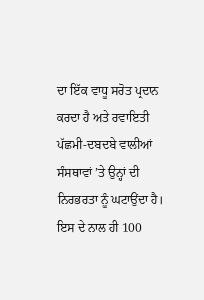ਦਾ ਇੱਕ ਵਾਧੂ ਸਰੋਤ ਪ੍ਰਦਾਨ ਕਰਦਾ ਹੈ ਅਤੇ ਰਵਾਇਤੀ ਪੱਛਮੀ-ਦਬਦਬੇ ਵਾਲੀਆਂ ਸੰਸਥਾਵਾਂ ’ਤੇ ਉਨ੍ਹਾਂ ਦੀ ਨਿਰਭਰਤਾ ਨੂੰ ਘਟਾਉਂਦਾ ਹੈ। ਇਸ ਦੇ ਨਾਲ ਹੀ 100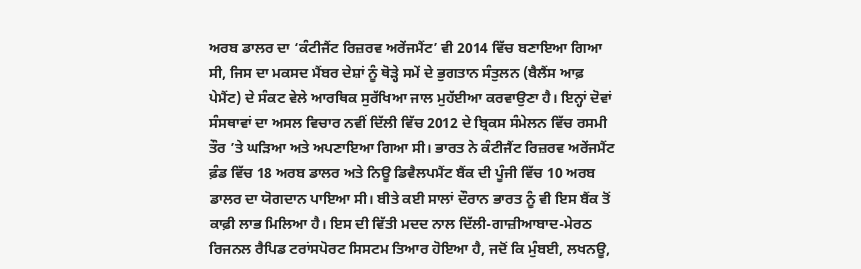ਅਰਬ ਡਾਲਰ ਦਾ ‘ਕੰਟੀਜੈਂਟ ਰਿਜ਼ਰਵ ਅਰੇਂਜਮੈਂਟ’ ਵੀ 2014 ਵਿੱਚ ਬਣਾਇਆ ਗਿਆ ਸੀ, ਜਿਸ ਦਾ ਮਕਸਦ ਮੈਂਬਰ ਦੇਸ਼ਾਂ ਨੂੰ ਥੋੜ੍ਹੇ ਸਮੇਂ ਦੇ ਭੁਗਤਾਨ ਸੰਤੁਲਨ (ਬੈਲੈਂਸ ਆਫ਼ ਪੇਮੈਂਟ) ਦੇ ਸੰਕਟ ਵੇਲੇ ਆਰਥਿਕ ਸੁਰੱਖਿਆ ਜਾਲ ਮੁਹੱਈਆ ਕਰਵਾਉਣਾ ਹੈ। ਇਨ੍ਹਾਂ ਦੋਵਾਂ ਸੰਸਥਾਵਾਂ ਦਾ ਅਸਲ ਵਿਚਾਰ ਨਵੀਂ ਦਿੱਲੀ ਵਿੱਚ 2012 ਦੇ ਬ੍ਰਿਕਸ ਸੰਮੇਲਨ ਵਿੱਚ ਰਸਮੀ ਤੌਰ ’ਤੇ ਘੜਿਆ ਅਤੇ ਅਪਣਾਇਆ ਗਿਆ ਸੀ। ਭਾਰਤ ਨੇ ਕੰਟੀਜੈਂਟ ਰਿਜ਼ਰਵ ਅਰੇਂਜਮੈਂਟ ਫ਼ੰਡ ਵਿੱਚ 18 ਅਰਬ ਡਾਲਰ ਅਤੇ ਨਿਊ ਡਿਵੈਲਪਮੈਂਟ ਬੈਂਕ ਦੀ ਪੂੰਜੀ ਵਿੱਚ 10 ਅਰਬ ਡਾਲਰ ਦਾ ਯੋਗਦਾਨ ਪਾਇਆ ਸੀ। ਬੀਤੇ ਕਈ ਸਾਲਾਂ ਦੌਰਾਨ ਭਾਰਤ ਨੂੰ ਵੀ ਇਸ ਬੈਂਕ ਤੋਂ ਕਾਫ਼ੀ ਲਾਭ ਮਿਲਿਆ ਹੈ। ਇਸ ਦੀ ਵਿੱਤੀ ਮਦਦ ਨਾਲ ਦਿੱਲੀ-ਗਾਜ਼ੀਆਬਾਦ-ਮੇਰਠ ਰਿਜਨਲ ਰੈਪਿਡ ਟਰਾਂਸਪੋਰਟ ਸਿਸਟਮ ਤਿਆਰ ਹੋਇਆ ਹੈ, ਜਦੋਂ ਕਿ ਮੁੰਬਈ, ਲਖਨਊ,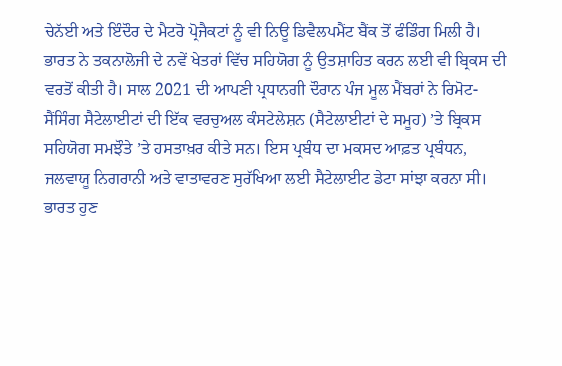ਚੇਨੱਈ ਅਤੇ ਇੰਦੌਰ ਦੇ ਮੈਟਰੋ ਪ੍ਰੋਜੈਕਟਾਂ ਨੂੰ ਵੀ ਨਿਊ ਡਿਵੈਲਪਮੈਂਟ ਬੈਂਕ ਤੋਂ ਫੰਡਿੰਗ ਮਿਲੀ ਹੈ।
ਭਾਰਤ ਨੇ ਤਕਨਾਲੋਜੀ ਦੇ ਨਵੇਂ ਖੇਤਰਾਂ ਵਿੱਚ ਸਹਿਯੋਗ ਨੂੰ ਉਤਸ਼ਾਹਿਤ ਕਰਨ ਲਈ ਵੀ ਬ੍ਰਿਕਸ ਦੀ ਵਰਤੋਂ ਕੀਤੀ ਹੈ। ਸਾਲ 2021 ਦੀ ਆਪਣੀ ਪ੍ਰਧਾਨਗੀ ਦੌਰਾਨ ਪੰਜ ਮੂਲ ਮੈਂਬਰਾਂ ਨੇ ਰਿਮੋਟ-ਸੈਂਸਿੰਗ ਸੈਟੇਲਾਈਟਾਂ ਦੀ ਇੱਕ ਵਰਚੁਅਲ ਕੰਸਟੇਲੇਸ਼ਨ (ਸੈਟੇਲਾਈਟਾਂ ਦੇ ਸਮੂਹ) ’ਤੇ ਬ੍ਰਿਕਸ ਸਹਿਯੋਗ ਸਮਝੌਤੇ ’ਤੇ ਹਸਤਾਖ਼ਰ ਕੀਤੇ ਸਨ। ਇਸ ਪ੍ਰਬੰਧ ਦਾ ਮਕਸਦ ਆਫ਼ਤ ਪ੍ਰਬੰਧਨ, ਜਲਵਾਯੂ ਨਿਗਰਾਨੀ ਅਤੇ ਵਾਤਾਵਰਣ ਸੁਰੱਖਿਆ ਲਈ ਸੈਟੇਲਾਈਟ ਡੇਟਾ ਸਾਂਝਾ ਕਰਨਾ ਸੀ। ਭਾਰਤ ਹੁਣ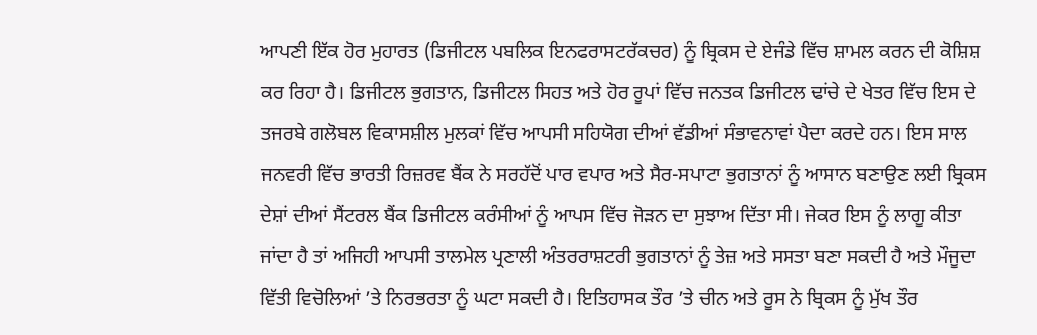ਆਪਣੀ ਇੱਕ ਹੋਰ ਮੁਹਾਰਤ (ਡਿਜੀਟਲ ਪਬਲਿਕ ਇਨਫਰਾਸਟਰੱਕਚਰ) ਨੂੰ ਬ੍ਰਿਕਸ ਦੇ ਏਜੰਡੇ ਵਿੱਚ ਸ਼ਾਮਲ ਕਰਨ ਦੀ ਕੋਸ਼ਿਸ਼ ਕਰ ਰਿਹਾ ਹੈ। ਡਿਜੀਟਲ ਭੁਗਤਾਨ, ਡਿਜੀਟਲ ਸਿਹਤ ਅਤੇ ਹੋਰ ਰੂਪਾਂ ਵਿੱਚ ਜਨਤਕ ਡਿਜੀਟਲ ਢਾਂਚੇ ਦੇ ਖੇਤਰ ਵਿੱਚ ਇਸ ਦੇ ਤਜਰਬੇ ਗਲੋਬਲ ਵਿਕਾਸਸ਼ੀਲ ਮੁਲਕਾਂ ਵਿੱਚ ਆਪਸੀ ਸਹਿਯੋਗ ਦੀਆਂ ਵੱਡੀਆਂ ਸੰਭਾਵਨਾਵਾਂ ਪੈਦਾ ਕਰਦੇ ਹਨ। ਇਸ ਸਾਲ ਜਨਵਰੀ ਵਿੱਚ ਭਾਰਤੀ ਰਿਜ਼ਰਵ ਬੈਂਕ ਨੇ ਸਰਹੱਦੋਂ ਪਾਰ ਵਪਾਰ ਅਤੇ ਸੈਰ-ਸਪਾਟਾ ਭੁਗਤਾਨਾਂ ਨੂੰ ਆਸਾਨ ਬਣਾਉਣ ਲਈ ਬ੍ਰਿਕਸ ਦੇਸ਼ਾਂ ਦੀਆਂ ਸੈਂਟਰਲ ਬੈਂਕ ਡਿਜੀਟਲ ਕਰੰਸੀਆਂ ਨੂੰ ਆਪਸ ਵਿੱਚ ਜੋੜਨ ਦਾ ਸੁਝਾਅ ਦਿੱਤਾ ਸੀ। ਜੇਕਰ ਇਸ ਨੂੰ ਲਾਗੂ ਕੀਤਾ ਜਾਂਦਾ ਹੈ ਤਾਂ ਅਜਿਹੀ ਆਪਸੀ ਤਾਲਮੇਲ ਪ੍ਰਣਾਲੀ ਅੰਤਰਰਾਸ਼ਟਰੀ ਭੁਗਤਾਨਾਂ ਨੂੰ ਤੇਜ਼ ਅਤੇ ਸਸਤਾ ਬਣਾ ਸਕਦੀ ਹੈ ਅਤੇ ਮੌਜੂਦਾ ਵਿੱਤੀ ਵਿਚੋਲਿਆਂ ’ਤੇ ਨਿਰਭਰਤਾ ਨੂੰ ਘਟਾ ਸਕਦੀ ਹੈ। ਇਤਿਹਾਸਕ ਤੌਰ ’ਤੇ ਚੀਨ ਅਤੇ ਰੂਸ ਨੇ ਬ੍ਰਿਕਸ ਨੂੰ ਮੁੱਖ ਤੌਰ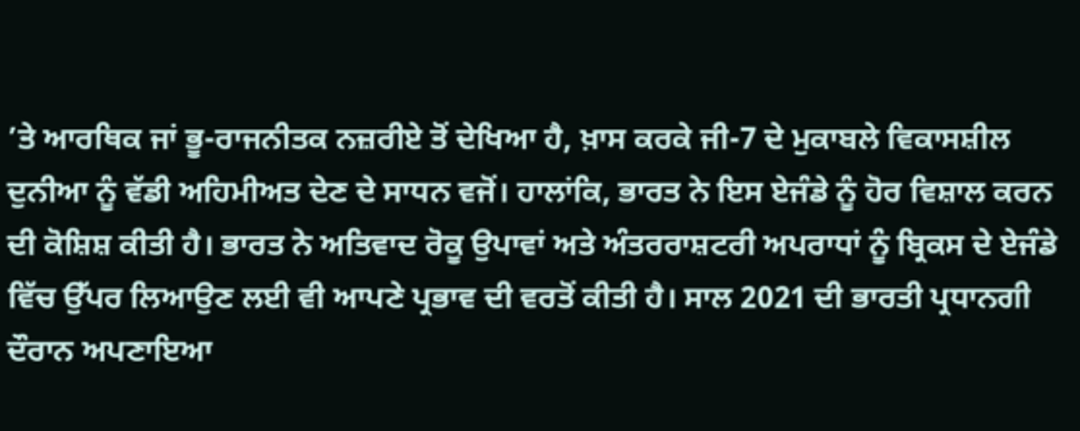’ਤੇ ਆਰਥਿਕ ਜਾਂ ਭੂ-ਰਾਜਨੀਤਕ ਨਜ਼ਰੀਏ ਤੋਂ ਦੇਖਿਆ ਹੈ, ਖ਼ਾਸ ਕਰਕੇ ਜੀ-7 ਦੇ ਮੁਕਾਬਲੇ ਵਿਕਾਸਸ਼ੀਲ ਦੁਨੀਆ ਨੂੰ ਵੱਡੀ ਅਹਿਮੀਅਤ ਦੇਣ ਦੇ ਸਾਧਨ ਵਜੋਂ। ਹਾਲਾਂਕਿ, ਭਾਰਤ ਨੇ ਇਸ ਏਜੰਡੇ ਨੂੰ ਹੋਰ ਵਿਸ਼ਾਲ ਕਰਨ ਦੀ ਕੋਸ਼ਿਸ਼ ਕੀਤੀ ਹੈ। ਭਾਰਤ ਨੇ ਅਤਿਵਾਦ ਰੋਕੂ ਉਪਾਵਾਂ ਅਤੇ ਅੰਤਰਰਾਸ਼ਟਰੀ ਅਪਰਾਧਾਂ ਨੂੰ ਬ੍ਰਿਕਸ ਦੇ ਏਜੰਡੇ ਵਿੱਚ ਉੱਪਰ ਲਿਆਉਣ ਲਈ ਵੀ ਆਪਣੇ ਪ੍ਰਭਾਵ ਦੀ ਵਰਤੋਂ ਕੀਤੀ ਹੈ। ਸਾਲ 2021 ਦੀ ਭਾਰਤੀ ਪ੍ਰਧਾਨਗੀ ਦੌਰਾਨ ਅਪਣਾਇਆ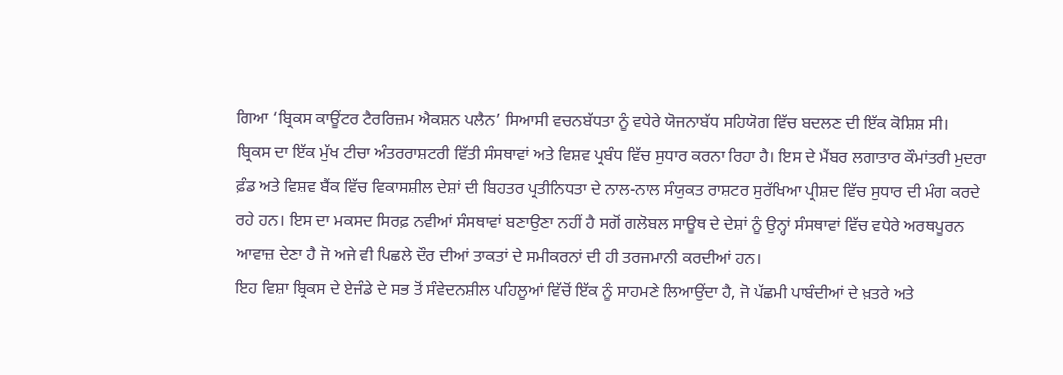ਗਿਆ ‘ਬ੍ਰਿਕਸ ਕਾਊਂਟਰ ਟੈਰਰਿਜ਼ਮ ਐਕਸ਼ਨ ਪਲੈਨ’ ਸਿਆਸੀ ਵਚਨਬੱਧਤਾ ਨੂੰ ਵਧੇਰੇ ਯੋਜਨਾਬੱਧ ਸਹਿਯੋਗ ਵਿੱਚ ਬਦਲਣ ਦੀ ਇੱਕ ਕੋਸ਼ਿਸ਼ ਸੀ।
ਬ੍ਰਿਕਸ ਦਾ ਇੱਕ ਮੁੱਖ ਟੀਚਾ ਅੰਤਰਰਾਸ਼ਟਰੀ ਵਿੱਤੀ ਸੰਸਥਾਵਾਂ ਅਤੇ ਵਿਸ਼ਵ ਪ੍ਰਬੰਧ ਵਿੱਚ ਸੁਧਾਰ ਕਰਨਾ ਰਿਹਾ ਹੈ। ਇਸ ਦੇ ਮੈਂਬਰ ਲਗਾਤਾਰ ਕੌਮਾਂਤਰੀ ਮੁਦਰਾ ਫ਼ੰਡ ਅਤੇ ਵਿਸ਼ਵ ਬੈਂਕ ਵਿੱਚ ਵਿਕਾਸਸ਼ੀਲ ਦੇਸ਼ਾਂ ਦੀ ਬਿਹਤਰ ਪ੍ਰਤੀਨਿਧਤਾ ਦੇ ਨਾਲ-ਨਾਲ ਸੰਯੁਕਤ ਰਾਸ਼ਟਰ ਸੁਰੱਖਿਆ ਪ੍ਰੀਸ਼ਦ ਵਿੱਚ ਸੁਧਾਰ ਦੀ ਮੰਗ ਕਰਦੇ ਰਹੇ ਹਨ। ਇਸ ਦਾ ਮਕਸਦ ਸਿਰਫ਼ ਨਵੀਆਂ ਸੰਸਥਾਵਾਂ ਬਣਾਉਣਾ ਨਹੀਂ ਹੈ ਸਗੋਂ ਗਲੋਬਲ ਸਾਊਥ ਦੇ ਦੇਸ਼ਾਂ ਨੂੰ ਉਨ੍ਹਾਂ ਸੰਸਥਾਵਾਂ ਵਿੱਚ ਵਧੇਰੇ ਅਰਥਪੂਰਨ ਆਵਾਜ਼ ਦੇਣਾ ਹੈ ਜੋ ਅਜੇ ਵੀ ਪਿਛਲੇ ਦੌਰ ਦੀਆਂ ਤਾਕਤਾਂ ਦੇ ਸਮੀਕਰਨਾਂ ਦੀ ਹੀ ਤਰਜਮਾਨੀ ਕਰਦੀਆਂ ਹਨ।
ਇਹ ਵਿਸ਼ਾ ਬ੍ਰਿਕਸ ਦੇ ਏਜੰਡੇ ਦੇ ਸਭ ਤੋਂ ਸੰਵੇਦਨਸ਼ੀਲ ਪਹਿਲੂਆਂ ਵਿੱਚੋਂ ਇੱਕ ਨੂੰ ਸਾਹਮਣੇ ਲਿਆਉਂਦਾ ਹੈ, ਜੋ ਪੱਛਮੀ ਪਾਬੰਦੀਆਂ ਦੇ ਖ਼ਤਰੇ ਅਤੇ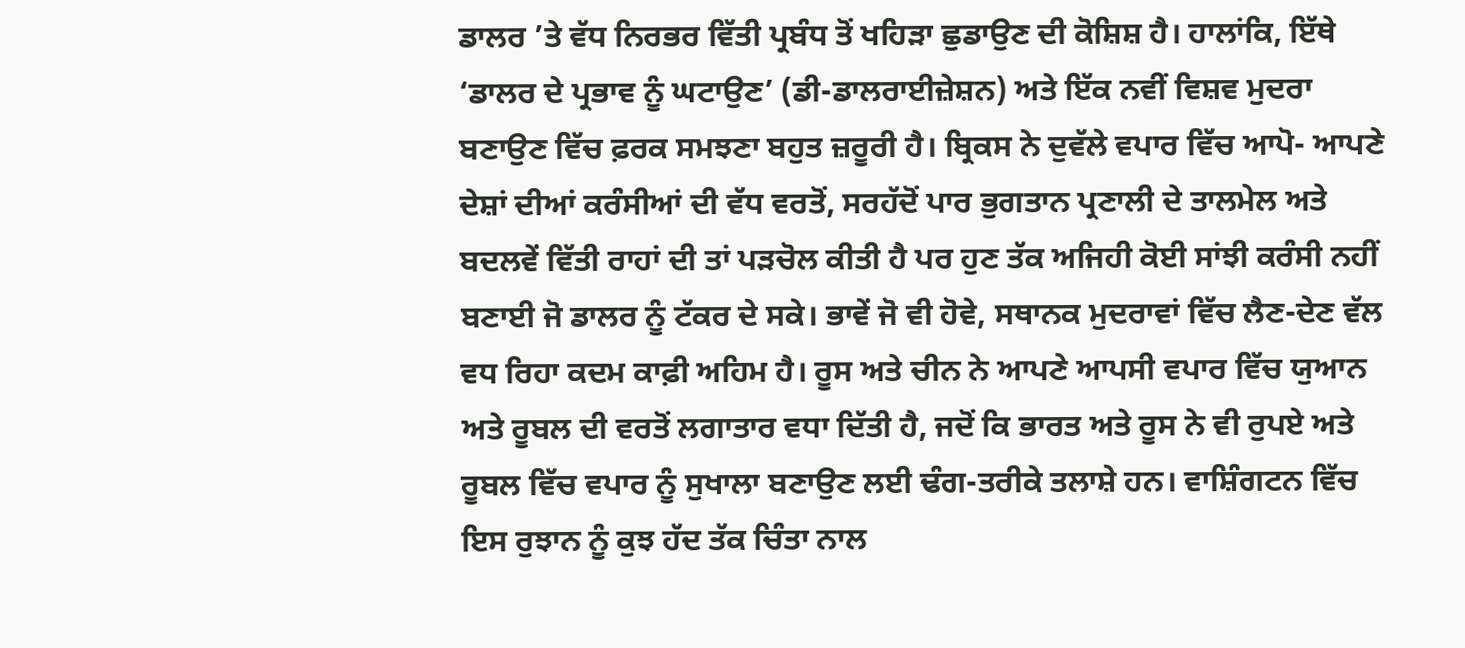ਡਾਲਰ ’ਤੇ ਵੱਧ ਨਿਰਭਰ ਵਿੱਤੀ ਪ੍ਰਬੰਧ ਤੋਂ ਖਹਿੜਾ ਛੁਡਾਉਣ ਦੀ ਕੋਸ਼ਿਸ਼ ਹੈ। ਹਾਲਾਂਕਿ, ਇੱਥੇ ‘ਡਾਲਰ ਦੇ ਪ੍ਰਭਾਵ ਨੂੰ ਘਟਾਉਣ’ (ਡੀ-ਡਾਲਰਾਈਜ਼ੇਸ਼ਨ) ਅਤੇ ਇੱਕ ਨਵੀਂ ਵਿਸ਼ਵ ਮੁਦਰਾ ਬਣਾਉਣ ਵਿੱਚ ਫ਼ਰਕ ਸਮਝਣਾ ਬਹੁਤ ਜ਼ਰੂਰੀ ਹੈ। ਬ੍ਰਿਕਸ ਨੇ ਦੁਵੱਲੇ ਵਪਾਰ ਵਿੱਚ ਆਪੋ- ਆਪਣੇ ਦੇਸ਼ਾਂ ਦੀਆਂ ਕਰੰਸੀਆਂ ਦੀ ਵੱਧ ਵਰਤੋਂ, ਸਰਹੱਦੋਂ ਪਾਰ ਭੁਗਤਾਨ ਪ੍ਰਣਾਲੀ ਦੇ ਤਾਲਮੇਲ ਅਤੇ ਬਦਲਵੇਂ ਵਿੱਤੀ ਰਾਹਾਂ ਦੀ ਤਾਂ ਪੜਚੋਲ ਕੀਤੀ ਹੈ ਪਰ ਹੁਣ ਤੱਕ ਅਜਿਹੀ ਕੋਈ ਸਾਂਝੀ ਕਰੰਸੀ ਨਹੀਂ ਬਣਾਈ ਜੋ ਡਾਲਰ ਨੂੰ ਟੱਕਰ ਦੇ ਸਕੇ। ਭਾਵੇਂ ਜੋ ਵੀ ਹੋਵੇ, ਸਥਾਨਕ ਮੁਦਰਾਵਾਂ ਵਿੱਚ ਲੈਣ-ਦੇਣ ਵੱਲ ਵਧ ਰਿਹਾ ਕਦਮ ਕਾਫ਼ੀ ਅਹਿਮ ਹੈ। ਰੂਸ ਅਤੇ ਚੀਨ ਨੇ ਆਪਣੇ ਆਪਸੀ ਵਪਾਰ ਵਿੱਚ ਯੁਆਨ ਅਤੇ ਰੂਬਲ ਦੀ ਵਰਤੋਂ ਲਗਾਤਾਰ ਵਧਾ ਦਿੱਤੀ ਹੈ, ਜਦੋਂ ਕਿ ਭਾਰਤ ਅਤੇ ਰੂਸ ਨੇ ਵੀ ਰੁਪਏ ਅਤੇ ਰੂਬਲ ਵਿੱਚ ਵਪਾਰ ਨੂੰ ਸੁਖਾਲਾ ਬਣਾਉਣ ਲਈ ਢੰਗ-ਤਰੀਕੇ ਤਲਾਸ਼ੇ ਹਨ। ਵਾਸ਼ਿੰਗਟਨ ਵਿੱਚ ਇਸ ਰੁਝਾਨ ਨੂੰ ਕੁਝ ਹੱਦ ਤੱਕ ਚਿੰਤਾ ਨਾਲ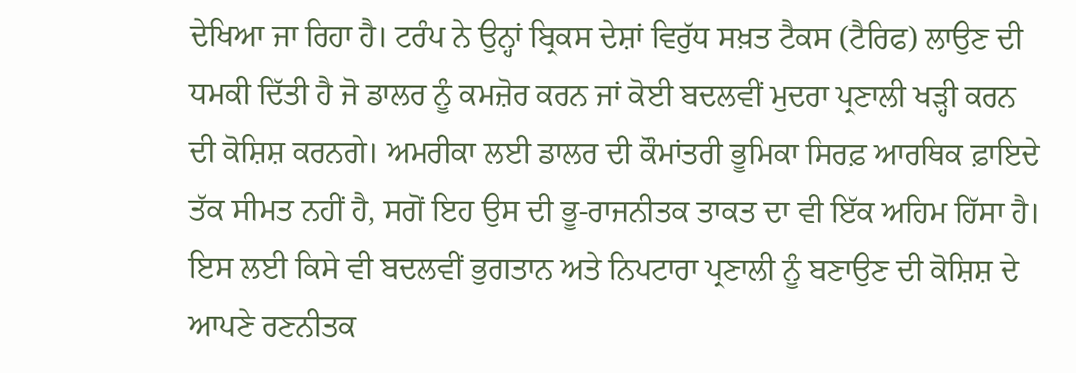ਦੇਖਿਆ ਜਾ ਰਿਹਾ ਹੈ। ਟਰੰਪ ਨੇ ਉਨ੍ਹਾਂ ਬ੍ਰਿਕਸ ਦੇਸ਼ਾਂ ਵਿਰੁੱਧ ਸਖ਼ਤ ਟੈਕਸ (ਟੈਰਿਫ) ਲਾਉਣ ਦੀ ਧਮਕੀ ਦਿੱਤੀ ਹੈ ਜੋ ਡਾਲਰ ਨੂੰ ਕਮਜ਼ੋਰ ਕਰਨ ਜਾਂ ਕੋਈ ਬਦਲਵੀਂ ਮੁਦਰਾ ਪ੍ਰਣਾਲੀ ਖੜ੍ਹੀ ਕਰਨ ਦੀ ਕੋਸ਼ਿਸ਼ ਕਰਨਗੇ। ਅਮਰੀਕਾ ਲਈ ਡਾਲਰ ਦੀ ਕੌਮਾਂਤਰੀ ਭੂਮਿਕਾ ਸਿਰਫ਼ ਆਰਥਿਕ ਫ਼ਾਇਦੇ ਤੱਕ ਸੀਮਤ ਨਹੀਂ ਹੈ, ਸਗੋਂ ਇਹ ਉਸ ਦੀ ਭੂ-ਰਾਜਨੀਤਕ ਤਾਕਤ ਦਾ ਵੀ ਇੱਕ ਅਹਿਮ ਹਿੱਸਾ ਹੈ। ਇਸ ਲਈ ਕਿਸੇ ਵੀ ਬਦਲਵੀਂ ਭੁਗਤਾਨ ਅਤੇ ਨਿਪਟਾਰਾ ਪ੍ਰਣਾਲੀ ਨੂੰ ਬਣਾਉਣ ਦੀ ਕੋਸ਼ਿਸ਼ ਦੇ ਆਪਣੇ ਰਣਨੀਤਕ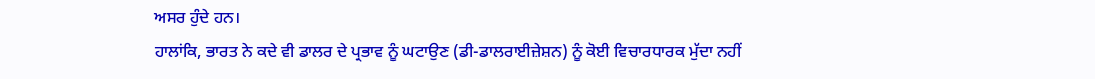ਅਸਰ ਹੁੰਦੇ ਹਨ।
ਹਾਲਾਂਕਿ, ਭਾਰਤ ਨੇ ਕਦੇ ਵੀ ਡਾਲਰ ਦੇ ਪ੍ਰਭਾਵ ਨੂੰ ਘਟਾਉਣ (ਡੀ-ਡਾਲਰਾਈਜ਼ੇਸ਼ਨ) ਨੂੰ ਕੋਈ ਵਿਚਾਰਧਾਰਕ ਮੁੱਦਾ ਨਹੀਂ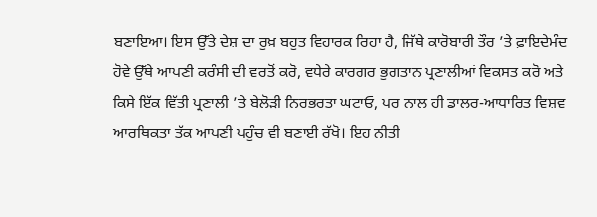ਬਣਾਇਆ। ਇਸ ਉੱਤੇ ਦੇਸ਼ ਦਾ ਰੁਖ਼ ਬਹੁਤ ਵਿਹਾਰਕ ਰਿਹਾ ਹੈ, ਜਿੱਥੇ ਕਾਰੋਬਾਰੀ ਤੌਰ ’ਤੇ ਫ਼ਾਇਦੇਮੰਦ ਹੋਵੇ ਉੱਥੇ ਆਪਣੀ ਕਰੰਸੀ ਦੀ ਵਰਤੋਂ ਕਰੋ, ਵਧੇਰੇ ਕਾਰਗਰ ਭੁਗਤਾਨ ਪ੍ਰਣਾਲੀਆਂ ਵਿਕਸਤ ਕਰੋ ਅਤੇ ਕਿਸੇ ਇੱਕ ਵਿੱਤੀ ਪ੍ਰਣਾਲੀ ’ਤੇ ਬੇਲੋੜੀ ਨਿਰਭਰਤਾ ਘਟਾਓ, ਪਰ ਨਾਲ ਹੀ ਡਾਲਰ-ਆਧਾਰਿਤ ਵਿਸ਼ਵ ਆਰਥਿਕਤਾ ਤੱਕ ਆਪਣੀ ਪਹੁੰਚ ਵੀ ਬਣਾਈ ਰੱਖੋ। ਇਹ ਨੀਤੀ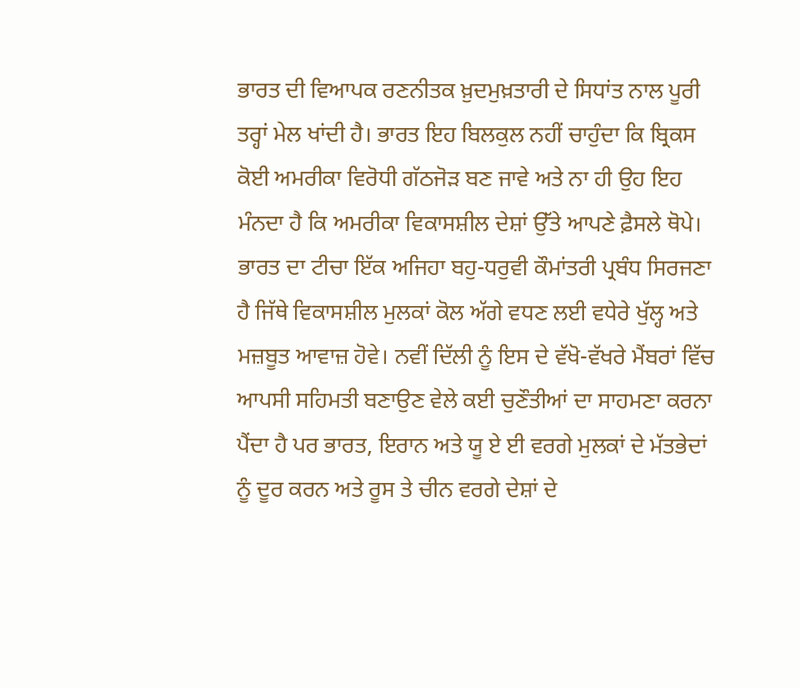ਭਾਰਤ ਦੀ ਵਿਆਪਕ ਰਣਨੀਤਕ ਖ਼ੁਦਮੁਖ਼ਤਾਰੀ ਦੇ ਸਿਧਾਂਤ ਨਾਲ ਪੂਰੀ ਤਰ੍ਹਾਂ ਮੇਲ ਖਾਂਦੀ ਹੈ। ਭਾਰਤ ਇਹ ਬਿਲਕੁਲ ਨਹੀਂ ਚਾਹੁੰਦਾ ਕਿ ਬ੍ਰਿਕਸ ਕੋਈ ਅਮਰੀਕਾ ਵਿਰੋਧੀ ਗੱਠਜੋੜ ਬਣ ਜਾਵੇ ਅਤੇ ਨਾ ਹੀ ਉਹ ਇਹ ਮੰਨਦਾ ਹੈ ਕਿ ਅਮਰੀਕਾ ਵਿਕਾਸਸ਼ੀਲ ਦੇਸ਼ਾਂ ਉੱਤੇ ਆਪਣੇ ਫ਼ੈਸਲੇ ਥੋਪੇ। ਭਾਰਤ ਦਾ ਟੀਚਾ ਇੱਕ ਅਜਿਹਾ ਬਹੁ-ਧਰੁਵੀ ਕੌਮਾਂਤਰੀ ਪ੍ਰਬੰਧ ਸਿਰਜਣਾ ਹੈ ਜਿੱਥੇ ਵਿਕਾਸਸ਼ੀਲ ਮੁਲਕਾਂ ਕੋਲ ਅੱਗੇ ਵਧਣ ਲਈ ਵਧੇਰੇ ਖੁੱਲ੍ਹ ਅਤੇ ਮਜ਼ਬੂਤ ਆਵਾਜ਼ ਹੋਵੇ। ਨਵੀਂ ਦਿੱਲੀ ਨੂੰ ਇਸ ਦੇ ਵੱਖੋ-ਵੱਖਰੇ ਮੈਂਬਰਾਂ ਵਿੱਚ ਆਪਸੀ ਸਹਿਮਤੀ ਬਣਾਉਣ ਵੇਲੇ ਕਈ ਚੁਣੌਤੀਆਂ ਦਾ ਸਾਹਮਣਾ ਕਰਨਾ ਪੈਂਦਾ ਹੈ ਪਰ ਭਾਰਤ, ਇਰਾਨ ਅਤੇ ਯੂ ਏ ਈ ਵਰਗੇ ਮੁਲਕਾਂ ਦੇ ਮੱਤਭੇਦਾਂ ਨੂੰ ਦੂਰ ਕਰਨ ਅਤੇ ਰੂਸ ਤੇ ਚੀਨ ਵਰਗੇ ਦੇਸ਼ਾਂ ਦੇ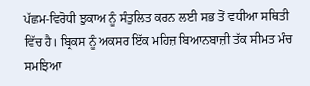ਪੱਛਮ-ਵਿਰੋਧੀ ਝੁਕਾਅ ਨੂੰ ਸੰਤੁਲਿਤ ਕਰਨ ਲਈ ਸਭ ਤੋਂ ਵਧੀਆ ਸਥਿਤੀ ਵਿੱਚ ਹੈ। ਬ੍ਰਿਕਸ ਨੂੰ ਅਕਸਰ ਇੱਕ ਮਹਿਜ਼ ਬਿਆਨਬਾਜ਼ੀ ਤੱਕ ਸੀਮਤ ਮੰਚ ਸਮਝਿਆ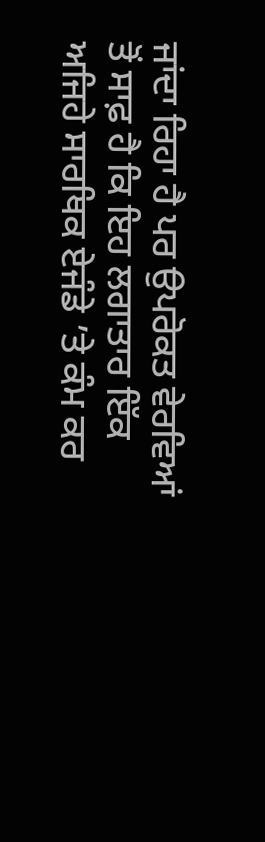ਜਾਂਦਾ ਰਿਹਾ ਹੈ ਪਰ ਉਪਰੋਕਤ ਵੇਰਵਿਆਂ ਤੋਂ ਸਾਫ਼ ਹੈ ਕਿ ਇਹ ਲਗਾਤਾਰ ਇੱਕ ਅਜਿਹੇ ਸਾਰਥਿਕ ਏਜੰਡੇ ’ਤੇ ਕੰਮ ਕਰ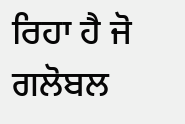ਰਿਹਾ ਹੈ ਜੋ ਗਲੋਬਲ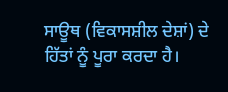ਸਾਊਥ (ਵਿਕਾਸਸ਼ੀਲ ਦੇਸ਼ਾਂ) ਦੇ ਹਿੱਤਾਂ ਨੂੰ ਪੂਰਾ ਕਰਦਾ ਹੈ।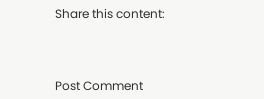Share this content:



Post Comment